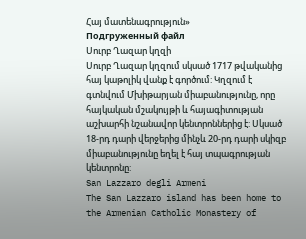Հայ մատենագրություն»
Подгруженный файл
Սուրբ Ղազար կղզի
Սուրբ Ղազար կղզում սկսած 1717 թվականից հայ կաթոլիկ վանք է գործում: Կղզում է գտնվում Մխիթարյան միաբանությունը, որը հայկական մշակույթի և հայագիտության աշխարհի նշանավոր կենտրոններից է: Սկսած 18-րդ դարի վերջերից մինչև 20-րդ դարի սկիզբ միաբանությունը եղել է հայ տպագրության կենտրոնը:
San Lazzaro degli Armeni
The San Lazzaro island has been home to the Armenian Catholic Monastery of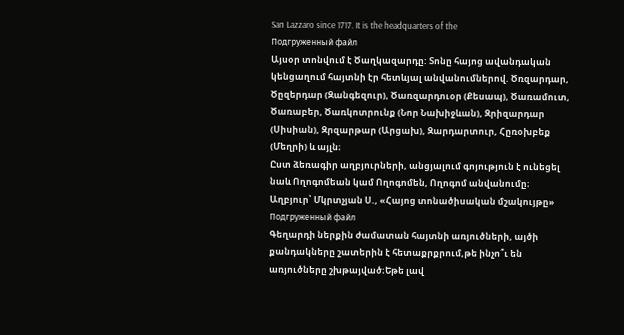San Lazzaro since 1717. It is the headquarters of the
Подгруженный файл
Այսօր տոնվում է Ծաղկազարդը: Տոնը հայոց ավանդական կենցաղում հայտնի էր հետևյալ անվանումներով. Ծռզարդար, Ծըզերդար (Զանգեզուր), Ծառզարդուօր (Քեսապ), Ծառամուտ, Ծառաբեր, Ծառկոտրունք (Նոր Նախիջևան), Զրիզարդար (Սիսիան), Զրզարթար (Արցախ), Զարդարտուր, Հըռօխբեք (Մեղրի) և այլն։
Ըստ ձեռագիր աղբյուրների, անցյալում գոյություն է ունեցել նաև Ողոգոմեան կամ Ողոգոմեն, Ողոգոմ անվանումը։
Աղբյուր՝ Մկրտչյան Ս., «Հայոց տոնածիսական մշակույթը»
Подгруженный файл
Գեղարդի ներքին ժամատան հայտնի առյուծների, այծի քանդակները շատերին է հետաքրքրում,թե ինչո՞ւ են առյուծները շխթայված։Եթե լավ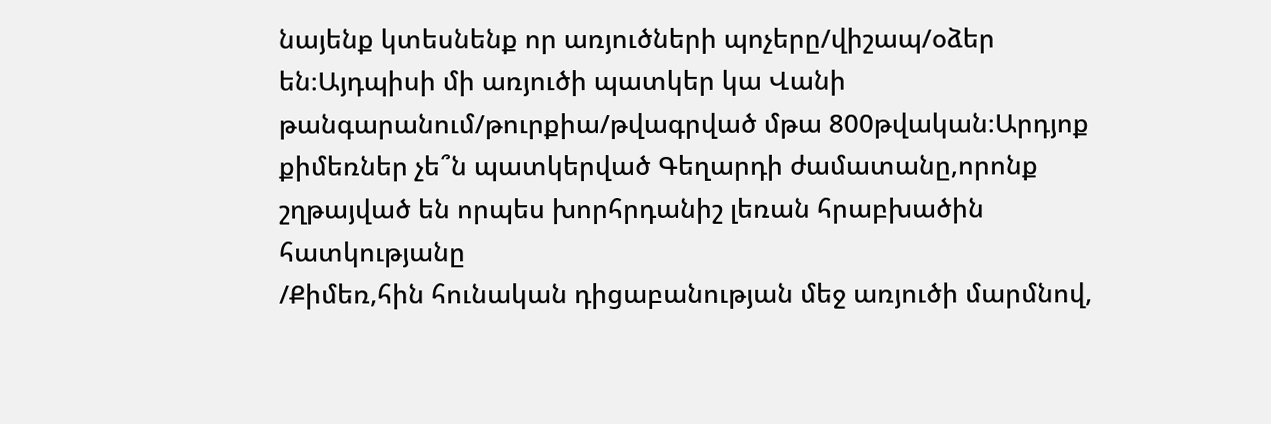նայենք կտեսնենք որ առյուծների պոչերը/վիշապ/օձեր են։Այդպիսի մի առյուծի պատկեր կա Վանի թանգարանում/թուրքիա/թվագրված մթա 800թվական։Արդյոք քիմեռներ չե՞ն պատկերված Գեղարդի ժամատանը,որոնք շղթայված են որպես խորհրդանիշ լեռան հրաբխածին հատկությանը
/Քիմեռ,հին հունական դիցաբանության մեջ առյուծի մարմնով,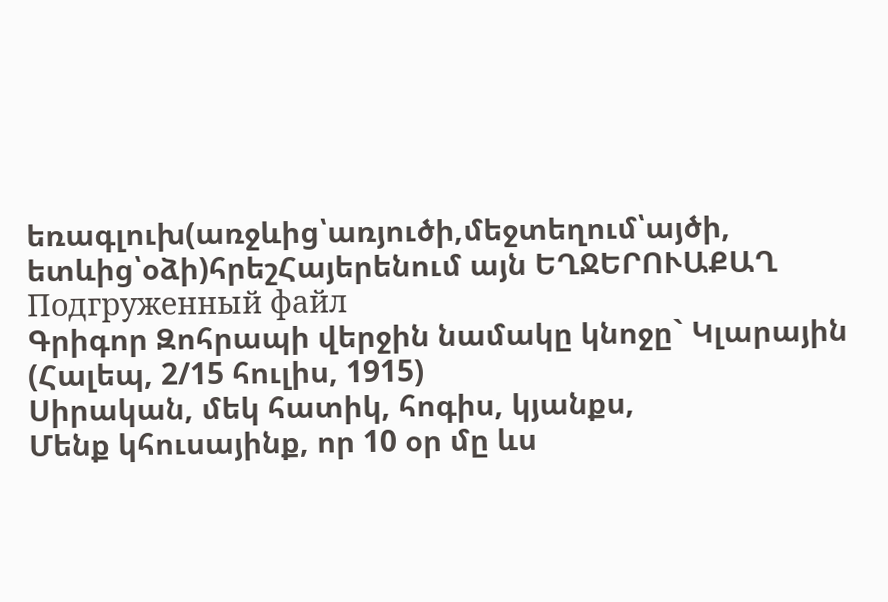եռագլուխ(առջևից՝առյուծի,մեջտեղում՝այծի, ետևից՝օձի)հրեշՀայերենում այն ԵՂՋԵՐՈՒԱՔԱՂ
Подгруженный файл
Գրիգոր Զոհրապի վերջին նամակը կնոջը` Կլարային
(Հալեպ, 2/15 հուլիս, 1915)
Սիրական, մեկ հատիկ, հոգիս, կյանքս,
Մենք կհուսայինք, որ 10 օր մը ևս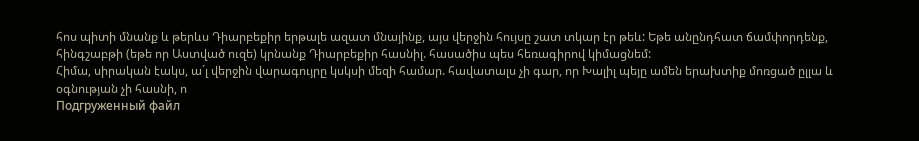հոս պիտի մնանք և թերևս Դիարբեքիր երթալե ազատ մնայինք, այս վերջին հույսը շատ տկար էր թեև: Եթե անընդհատ ճամփորդենք, հինգշաբթի (եթե որ Աստված ուզե) կրնանք Դիարբեքիր հասնիլ. հասածիս պես հեռագիրով կիմացնեմ:
Հիմա, սիրական էակս, ա´լ վերջին վարագույրը կսկսի մեզի համար. հավատալս չի գար, որ Խալիլ պեյը ամեն երախտիք մոռցած ըլլա և օգնության չի հասնի, ո
Подгруженный файл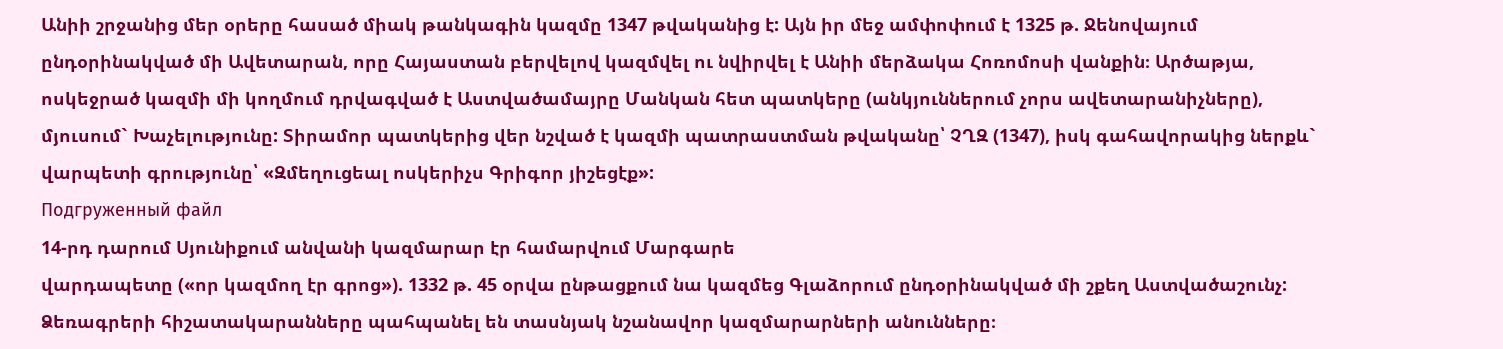Անիի շրջանից մեր օրերը հասած միակ թանկագին կազմը 1347 թվականից է: Այն իր մեջ ամփոփում է 1325 թ. Ջենովայում ընդօրինակված մի Ավետարան, որը Հայաստան բերվելով կազմվել ու նվիրվել է Անիի մերձակա Հոռոմոսի վանքին։ Արծաթյա, ոսկեջրած կազմի մի կողմում դրվագված է Աստվածամայրը Մանկան հետ պատկերը (անկյուններում չորս ավետարանիչները), մյուսում` Խաչելությունը: Տիրամոր պատկերից վեր նշված է կազմի պատրաստման թվականը՝ ՉՂԶ (1347), իսկ գահավորակից ներքև` վարպետի գրությունը՝ «Զմեղուցեալ ոսկերիչս Գրիգոր յիշեցէք»:
Подгруженный файл
14-րդ դարում Սյունիքում անվանի կազմարար էր համարվում Մարգարե
վարդապետը («որ կազմող էր գրոց»). 1332 թ. 45 օրվա ընթացքում նա կազմեց Գլաձորում ընդօրինակված մի շքեղ Աստվածաշունչ: Ձեռագրերի հիշատակարանները պահպանել են տասնյակ նշանավոր կազմարարների անունները։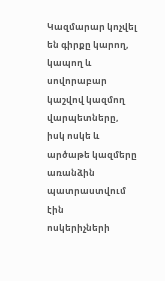Կազմարար կոչվել են գիրքը կարող, կապող և սովորաբար կաշվով կազմող
վարպետները, իսկ ոսկե և արծաթե կազմերը առանձին պատրաստվում էին
ոսկերիչների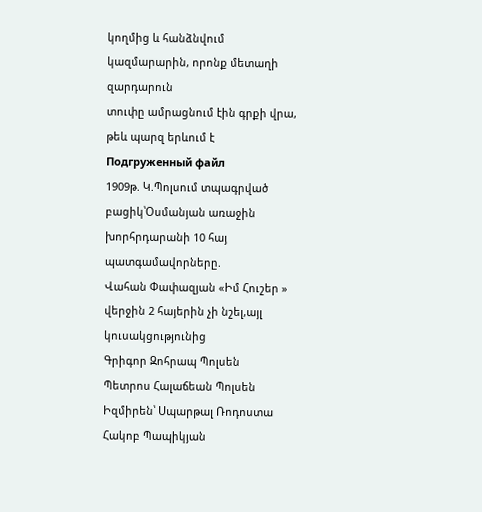կողմից և հանձնվում կազմարարին, որոնք մետաղի զարդարուն
տուփը ամրացնում էին գրքի վրա, թեև պարզ երևում է
Подгруженный файл
1909թ. Կ.Պոլսում տպագրված բացիկ՝Օսմանյան առաջին խորհրդարանի 10 հայ պատգամավորները.
Վահան Փափազյան «Իմ Հուշեր » վերջին 2 հայերին չի նշել,այլ կուսակցությունից
Գրիգոր Զոհրապ Պոլսեն
Պետրոս Հալաճեան Պոլսեն
Իզմիրեն՝ Սպարթալ Ռոդոստա
Հակոբ Պապիկյան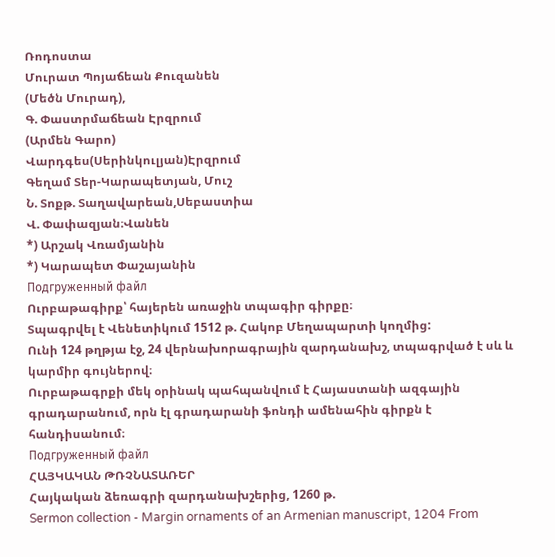Ռոդոստա
Մուրատ Պոյաճեան Քուզանեն
(Մեծն Մուրադ),
Գ. Փաստրմաճեան Էրզրում
(Արմեն Գարո)
Վարդգես(Սերինկուլյան)Էրզրում
Գեղամ Տեր-Կարապետյան, Մուշ
Ն. Տոքթ. Տաղավարեան,Սեբաստիա
Վ. Փափազյան։Վանեն
*) Արշակ Վռամյանին
*) Կարապետ Փաշայանին
Подгруженный файл
Ուրբաթագիրք՝ հայերեն առաջին տպագիր գիրքը։
Տպագրվել է Վենետիկում 1512 թ. Հակոբ Մեղապարտի կողմից:
Ունի 124 թղթյա էջ, 24 վերնախորագրային զարդանախշ, տպագրված է սև և կարմիր գույներով։
Ուրբաթագրքի մեկ օրինակ պահպանվում է Հայաստանի ազգային գրադարանում, որն էլ գրադարանի ֆոնդի ամենահին գիրքն է հանդիսանում։
Подгруженный файл
ՀԱՅԿԱԿԱՆ ԹՌՉՆԱՏԱՌԵՐ
Հայկական ձեռագրի զարդանախշերից, 1260 թ.
Sermon collection - Margin ornaments of an Armenian manuscript, 1204 From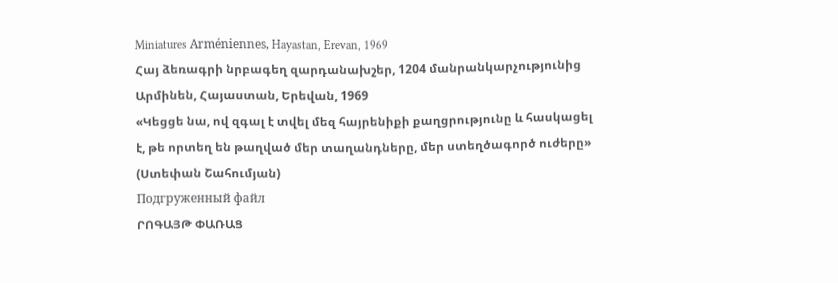Miniatures Arméniennes, Hayastan, Erevan, 1969
Հայ ձեռագրի նրբագեղ զարդանախշեր, 1204 մանրանկարչությունից Արմինեն, Հայաստան, Երեվան, 1969
«Կեցցե նա, ով զգալ է տվել մեզ հայրենիքի քաղցրությունը և հասկացել է, թե որտեղ են թաղված մեր տաղանդները, մեր ստեղծագործ ուժերը» (Ստեփան Շահումյան)
Подгруженный файл
ՐՈԳԱՅԹ ՓԱՌԱՑ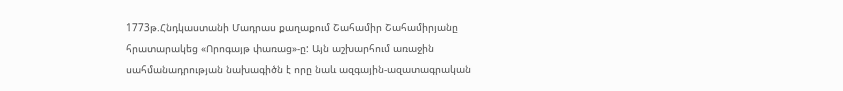1773թ.Հնդկաստանի Մադրաս քաղաքում Շահամիր Շահամիրյանը հրատարակեց «Որոգայթ փառաց»-ը: Այն աշխարհում առաջին սահմանադրության նախագիծն է որը նաև ազգային-ազատագրական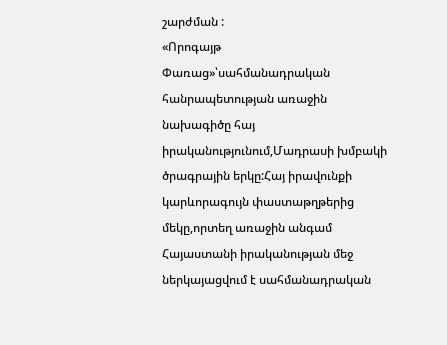շարժման :
«Որոգայթ Փառաց»՝սահմանադրական հանրապետության առաջին նախագիծը հայ իրականությունում,Մադրասի խմբակի ծրագրային երկը:Հայ իրավունքի կարևորագույն փաստաթղթերից մեկը,որտեղ առաջին անգամ Հայաստանի իրականության մեջ ներկայացվում է սահմանադրական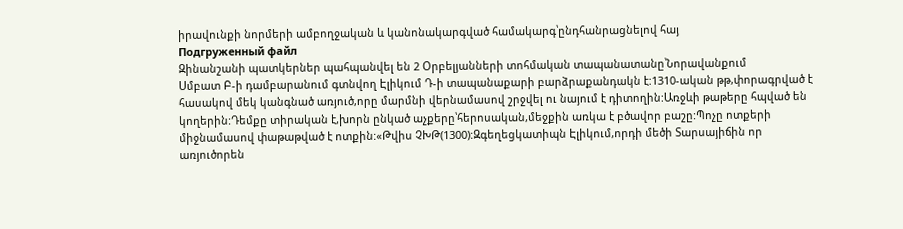իրավունքի նորմերի ամբողջական և կանոնակարգված համակարգ՝ընդհանրացնելով հայ
Подгруженный файл
Զինանշանի պատկերներ պահպանվել են 2 Օրբելյանների տոհմական տապանատանը՝Նորավանքում
Սմբատ Բ-ի դամբարանում գտնվող Էլիկում Դ-ի տապանաքարի բարձրաքանդակն է:1310-ական թթ,փորագրված է հասակով մեկ կանգնած առյուծ,որը մարմնի վերնամասով շրջվել ու նայում է դիտողին:Առջևի թաթերը հպված են կողերին:Դեմքը տիրական է,խորն ընկած աչքերը՝հերոսական,մեջքին առկա է բծավոր բաշը:Պոչը ոտքերի միջնամասով փաթաթված է ոտքին:«Թվիս ՉԽԹ(1300):Զգեղեցկատիպն Էլիկում,որդի մեծի Տարսայիճին որ առյուծորեն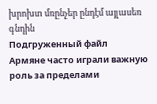խրոխտ մռընչեր ընդէմ այլասեռ գնդին
Подгруженный файл
Армяне часто играли важную роль за пределами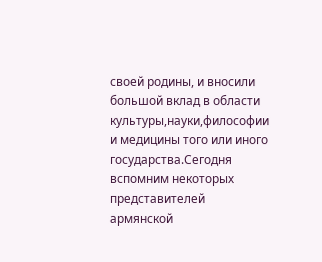своей родины, и вносили большой вклад в области культуры,науки,философии и медицины того или иного государства.Сегодня вспомним некоторых представителей армянской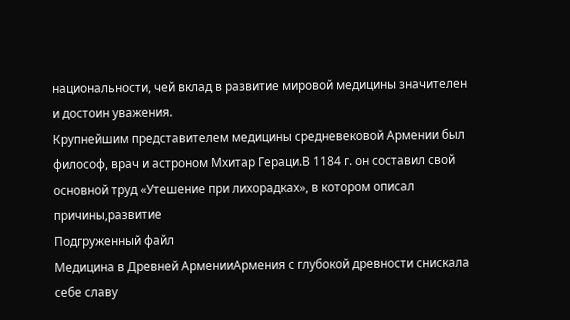национальности, чей вклад в развитие мировой медицины значителен и достоин уважения.
Крупнейшим представителем медицины средневековой Армении был философ, врач и астроном Мхитар Гераци.В 1184 г. он составил свой основной труд «Утешение при лихорадках», в котором описал причины,развитие
Подгруженный файл
Медицина в Древней АрменииАрмения с глубокой древности снискала себе славу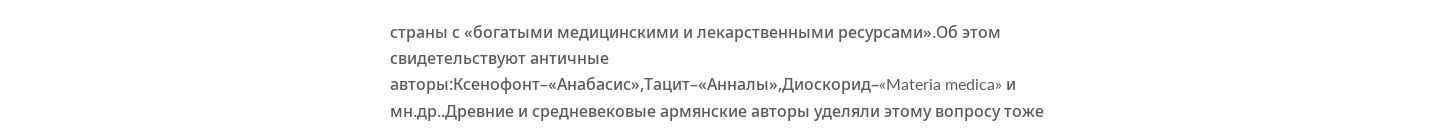страны с «богатыми медицинскими и лекарственными ресурсами».Об этом свидетельствуют античные авторы:Ксенофонт–«Анабасис»,Тацит–«Анналы»,Диоскорид–«Materia medica» и мн.др..Древние и средневековые армянские авторы уделяли этому вопросу тоже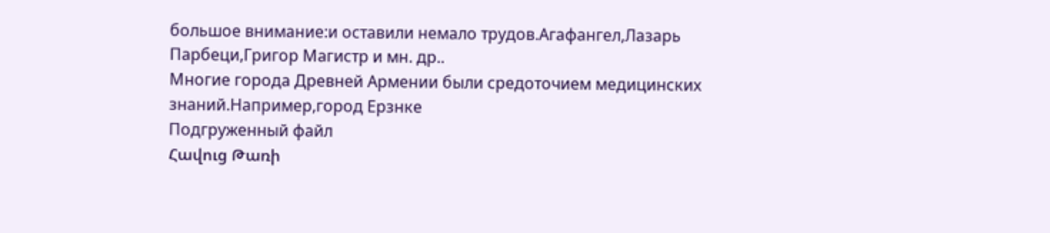большое внимание:и оставили немало трудов.Агафангел,Лазарь Парбеци,Григор Магистр и мн. др..
Многие города Древней Армении были средоточием медицинских знаний.Например,город Ерзнке
Подгруженный файл
Հավուց Թառի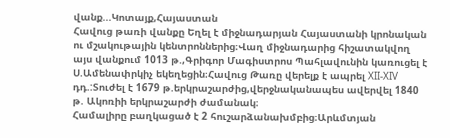վանք...Կոտայք,Հայաստան
Հավուց թառի վանքը Եղել է միջնադարյան Հայաստանի կրոնական ու մշակութային կենտրոններից։Վաղ միջնադարից հիշատակվող այս վանքում 1013 թ.,Գրիգոր Մագիստրոս Պահլավունին կառուցել է Ս.Ամենափրկիչ եկեղեցին։Հավուց Թառը վերելք է ապրել XII-XIV դդ.:Տուժել է 1679 թ.երկրաշարժից,վերջնականապես ավերվել 1840 թ. Ակոռիի երկրաշարժի ժամանակ։
Համալիրը բաղկացած է 2 հուշարձանախմբից։Արևմտյան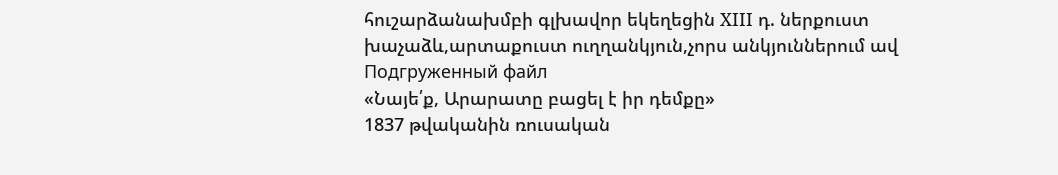հուշարձանախմբի գլխավոր եկեղեցին XIII դ. ներքուստ խաչաձև,արտաքուստ ուղղանկյուն,չորս անկյուններում ավ
Подгруженный файл
«Նայե՛ք, Արարատը բացել է իր դեմքը»
1837 թվականին ռուսական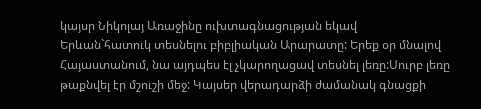կայսր Նիկոլայ Առաջինը ուխտագնացության եկավ Երևան`հատուկ տեսնելու բիբլիական Արարատը: Երեք օր մնալով Հայաստանում, նա այդպես էլ չկարողացավ տեսնել լեռը:Սուրբ լեռը թաքնվել էր մշուշի մեջ: Կայսեր վերադարձի ժամանակ գնացքի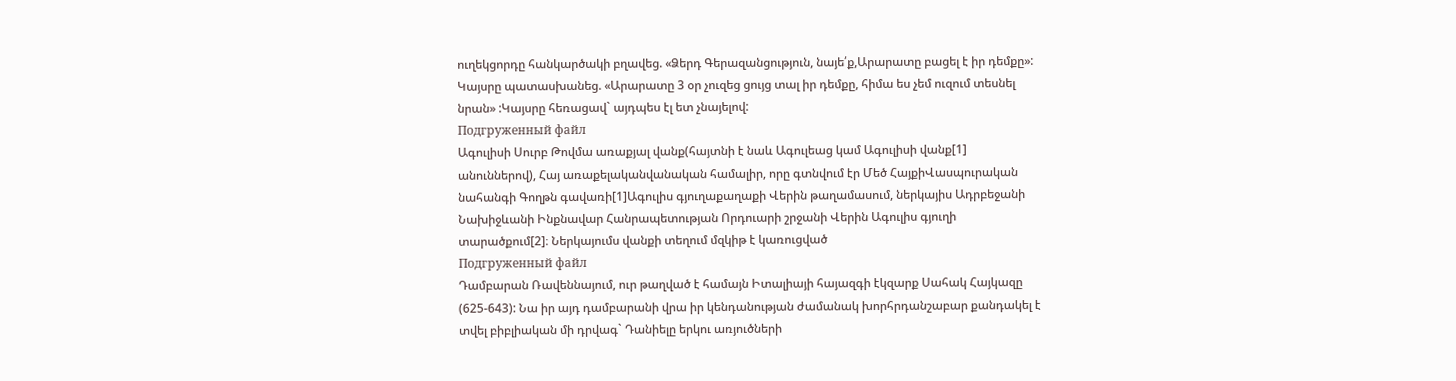ուղեկցորդը հանկարծակի բղավեց. «Ձերդ Գերազանցություն, նայե՛ք,Արարատը բացել է իր դեմքը»: Կայսրը պատասխանեց. «Արարատը 3 օր չուզեց ցույց տալ իր դեմքը, հիմա ես չեմ ուզում տեսնել նրան» :Կայսրը հեռացավ` այդպես էլ ետ չնայելով:
Подгруженный файл
Ագուլիսի Սուրբ Թովմա առաքյալ վանք(հայտնի է նաև Ագուլեաց կամ Ագուլիսի վանք[1] անուններով), Հայ առաքելականվանական համալիր, որը գտնվում էր Մեծ ՀայքիՎասպուրական նահանգի Գողթն գավառի[1]Ագուլիս գյուղաքաղաքի Վերին թաղամասում, ներկայիս Ադրբեջանի Նախիջևանի Ինքնավար Հանրապետության Որդուարի շրջանի Վերին Ագուլիս գյուղի տարածքում[2]։ Ներկայումս վանքի տեղում մզկիթ է կառուցված
Подгруженный файл
Դամբարան Ռավեննայում, ուր թաղված է համայն Իտալիայի հայազգի էկզարք Սահակ Հայկազը (625-643): Նա իր այդ դամբարանի վրա իր կենդանության ժամանակ խորհրդանշաբար քանդակել է տվել բիբլիական մի դրվագ` Դանիելը երկու առյուծների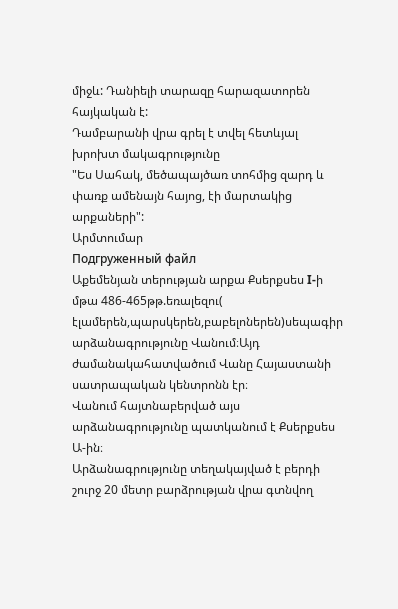միջև: Դանիելի տարազը հարազատորեն հայկական է:
Դամբարանի վրա գրել է տվել հետևյալ խրոխտ մակագրությունը
"Ես Սահակ, մեծապայծառ տոհմից զարդ և փառք ամենայն հայոց, էի մարտակից արքաների":
Արմտումար
Подгруженный файл
Աքեմենյան տերության արքա Քսերքսես I-ի մթա 486-465թթ.եռալեզու( էլամերեն,պարսկերեն,բաբելոներեն)սեպագիր արձանագրությունը Վանում։Այդ ժամանակահատվածում Վանը Հայաստանի սատրապական կենտրոնն էր։
Վանում հայտնաբերված այս արձանագրությունը պատկանում է Քսերքսես Ա-ին։
Արձանագրությունը տեղակայված է բերդի շուրջ 20 մետր բարձրության վրա գտնվող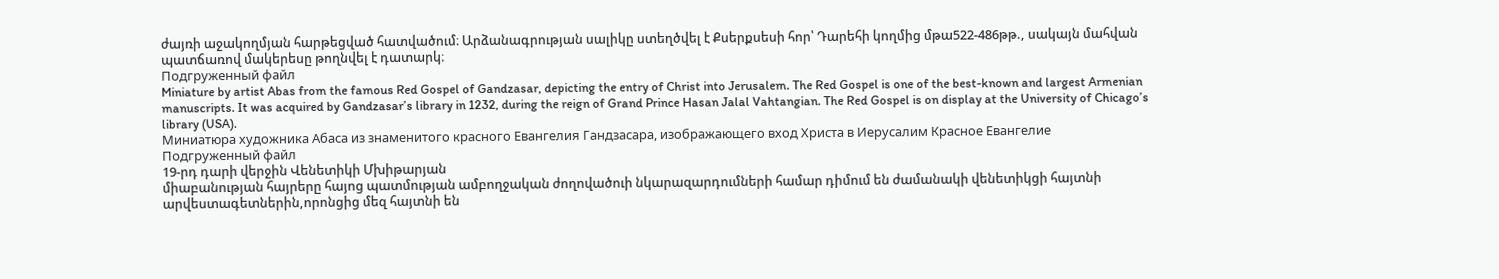ժայռի աջակողմյան հարթեցված հատվածում։ Արձանագրության սալիկը ստեղծվել է Քսերքսեսի հոր՝ Դարեհի կողմից մթա522-486թթ., սակայն մահվան պատճառով մակերեսը թողնվել է դատարկ։
Подгруженный файл
Miniature by artist Abas from the famous Red Gospel of Gandzasar, depicting the entry of Christ into Jerusalem. The Red Gospel is one of the best-known and largest Armenian manuscripts. It was acquired by Gandzasar’s library in 1232, during the reign of Grand Prince Hasan Jalal Vahtangian. The Red Gospel is on display at the University of Chicago’s library (USA).
Миниатюра художника Абаса из знаменитого красного Евангелия Гандзасара, изображающего вход Христа в Иерусалим Красное Евангелие
Подгруженный файл
19-րդ դարի վերջին Վենետիկի Մխիթարյան
միաբանության հայրերը հայոց պատմության ամբողջական ժողովածուի նկարազարդումների համար դիմում են ժամանակի վենետիկցի հայտնի արվեստագետներին,որոնցից մեզ հայտնի են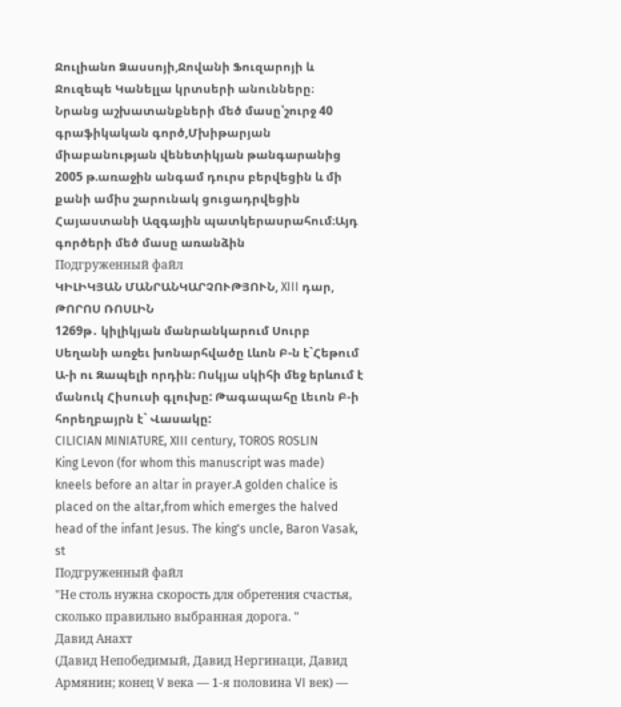Ջուլիանո Ձասսոյի,Ջովանի Ֆուզարոյի և Ջուզեպե Կանելլա կրտսերի անունները։
Նրանց աշխատանքների մեծ մասը՝շուրջ 40 գրաֆիկական գործ,Մխիթարյան միաբանության վենետիկյան թանգարանից 2005 թ.առաջին անգամ դուրս բերվեցին և մի քանի ամիս շարունակ ցուցադրվեցին Հայաստանի Ազգային պատկերասրահում։Այդ գործերի մեծ մասը առանձին
Подгруженный файл
ԿԻԼԻԿՅԱՆ ՄԱՆՐԱՆԿԱՐՉՈՒԹՅՈՒՆ, XIII դար, ԹՈՐՈՍ ՌՈՍԼԻՆ
1269թ․ կիլիկյան մանրանկարում Սուրբ Սեղանի առջեւ խոնարհվածը Լևոն Բ-ն է`Հեթում Ա-ի ու Զապելի որդին։ Ոսկյա սկիհի մեջ երևում է մանուկ Հիսուսի գլուխը: Թագապահը Լեւոն Բ-ի հորեղբայրն է` Վասակը:
CILICIAN MINIATURE, XIII century, TOROS ROSLIN
King Levon (for whom this manuscript was made) kneels before an altar in prayer.A golden chalice is placed on the altar,from which emerges the halved head of the infant Jesus. The king's uncle, Baron Vasak, st
Подгруженный файл
"Не столь нужна скорость для обретения счастья, сколько правильно выбранная дорога. "
Давид Анахт
(Давид Непобедимый, Давид Нергинаци, Давид Армянин; конец V века — 1-я половина VI век) —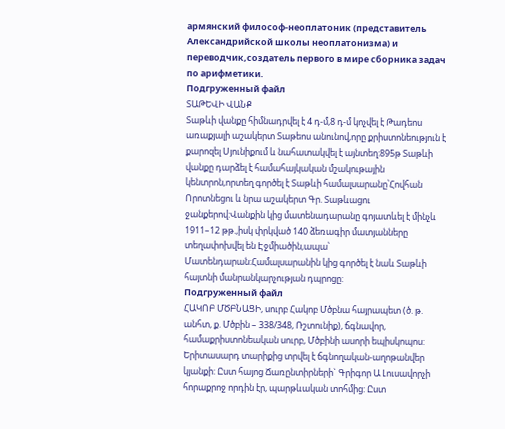армянский философ-неоплатоник (представитель Александрийской школы неоплатонизма) и переводчик,создатель первого в мире сборника задач по арифметики.
Подгруженный файл
ՏԱԹԵՎԻ ՎԱՆՔ
Տաթևի վանքը հիմնադրվել է 4 դ-մ,8 դ-մ կոչվել է Թադեոս առաքյալի աշակերտ Տաթեոս անունով,որը քրիստոնեություն է քարոզել Սյունիքում և նահատակվել է այնտեղ:895թ Տաթևի վանքը դարձել է համահայկական մշակութային կենտրոն,որտեղ գործել է Տաթևի համալսարանը՝Հովհան Որոտնեցու և նրա աշակերտ Գր. Տաթևացու ջանքերով:Վանքին կից մատենադարանը գոյատևել է մինչև 1911–12 թթ.,իսկ փրկված 140 ձեռագիր մատյանները տեղափոխվել են Էջմիածին,ապա՝ Մատենդարան:Համալսարանին կից գործել է նաև Տաթևի հայտնի մանրանկարչության դպրոցը:
Подгруженный файл
ՀԱԿՈԲ ՄԾԲՆԱՑԻ, սուրբ Հակոբ Մծբնա հայրապետ (ծ. թ. անհտ, ք. Մծբին – 338/348, Ռշտունիք), ճգնավոր, համաքրիստոնեական սուրբ, Մծբինի ասորի եպիսկոպոս: Երիտասարդ տարիքից տրվել է ճգնողական-աղոթանվեր կյանքի: Ըստ հայոց Ճառընտիրների` Գրիգոր Ա Լուսավորչի հորաքրոջ որդին էր, պարթևական տոհմից: Ըստ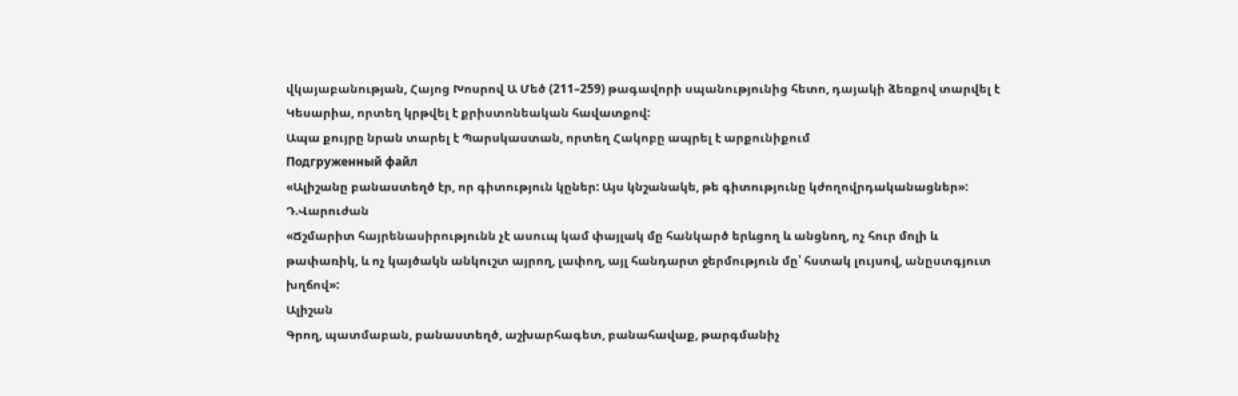վկայաբանության, Հայոց Խոսրով Ա Մեծ (211–259) թագավորի սպանությունից հետո, դայակի ձեռքով տարվել է Կեսարիա, որտեղ կրթվել է քրիստոնեական հավատքով:
Ապա քույրը նրան տարել է Պարսկաստան, որտեղ Հակոբը ապրել է արքունիքում
Подгруженный файл
«Ալիշանը բանաստեղծ էր, որ գիտություն կըներ: Այս կնշանակե, թե գիտությունը կժողովրդականացներ»:
Դ.Վարուժան
«Ճշմարիտ հայրենասիրությունն չէ ասուպ կամ փայլակ մը հանկարծ երևցող և անցնող, ոչ հուր մոլի և թափառիկ, և ոչ կայծակն անկուշտ այրող, լափող, այլ հանդարտ ջերմություն մը՝ հստակ լույսով, անըստգյուտ խղճով»:
Ալիշան
Գրող, պատմաբան, բանաստեղծ, աշխարհագետ, բանահավաք, թարգմանիչ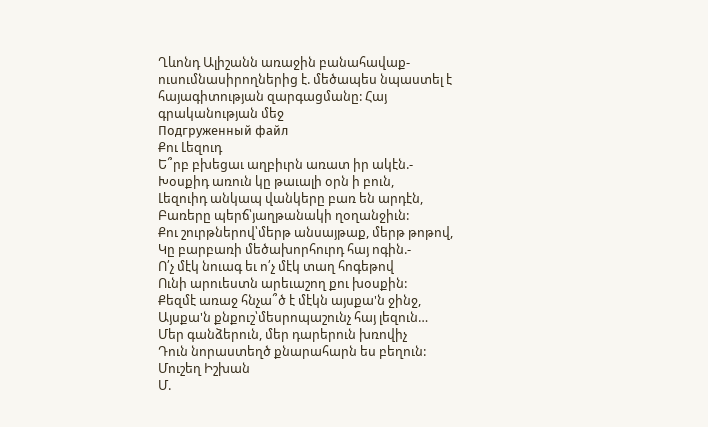Ղևոնդ Ալիշանն առաջին բանահավաք-ուսումնասիրողներից է. մեծապես նպաստել է հայագիտության զարգացմանը: Հայ գրականության մեջ
Подгруженный файл
Քու Լեզուդ
Ե՞րբ բխեցաւ աղբիւրն առատ իր ակէն.-
Խօսքիդ առուն կը թաւալի օրն ի բուն,
Լեզուիդ անկապ վանկերը բառ են արդէն,
Բառերը պերճ՝յաղթանակի ղօղանջիւն:
Քու շուրթներով՝մերթ անսայթաք, մերթ թոթով,
Կը բարբառի մեծախորհուրդ հայ ոգին.-
Ո՛չ մէկ նուագ եւ ո՛չ մէկ տաղ հոգեթով
Ունի արուեստն արեւաշող քու խօսքին:
Քեզմէ առաջ հնչա՞ծ է մէկն այսքա'ն ջինջ,
Այսքա'ն քնքուշ՝մեսրոպաշունչ հայ լեզուն…
Մեր գանձերուն, մեր դարերուն խռովիչ
Դուն նորաստեղծ քնարահարն ես բեղուն:
Մուշեղ Իշխան
Մ.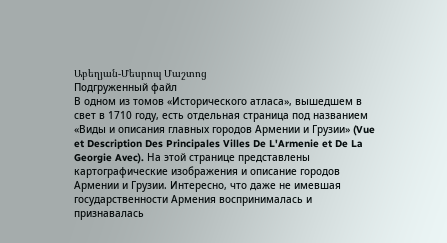Աբեղյան-Մեսրոպ Մաշտոց
Подгруженный файл
В одном из томов «Исторического атласа», вышедшем в свет в 1710 году, есть отдельная страница под названием «Виды и описания главных городов Армении и Грузии» (Vue et Description Des Principales Villes De L'Armenie et De La Georgie Avec). На этой странице представлены картографические изображения и описание городов Армении и Грузии. Интересно, что даже не имевшая государственности Армения воспринималась и признавалась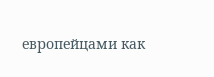европейцами как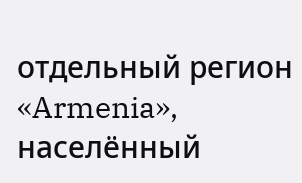отдельный регион «Armenia», населённый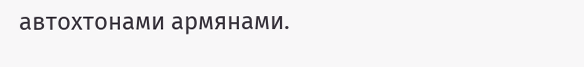автохтонами армянами.